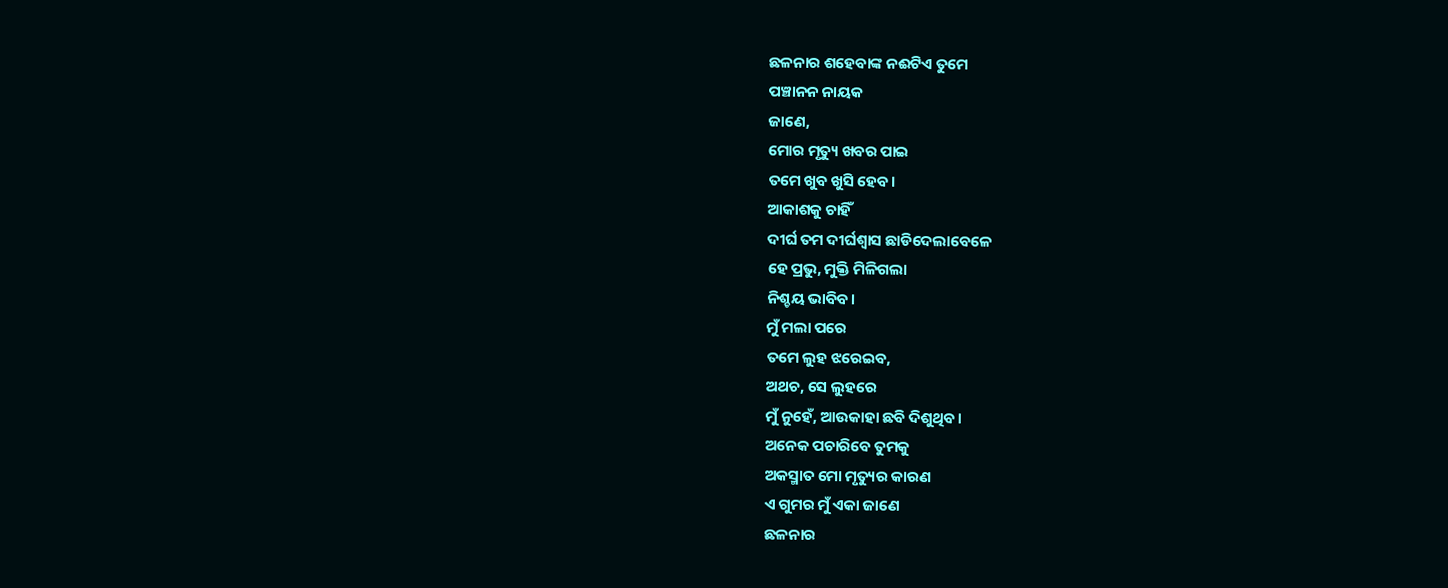ଛଳନାର ଶହେବାଙ୍କ ନଈଟିଏ ତୁମେ
ପଞ୍ଚାନନ ନାୟକ
ଜାଣେ,
ମୋର ମୃତ୍ୟୁ ଖବର ପାଇ
ତମେ ଖୁବ ଖୁସି ହେବ।
ଆକାଶକୁ ଚାହିଁ
ଦୀର୍ଘ ତମ ଦୀର୍ଘଶ୍ଵାସ ଛାଡିଦେଲାବେଳେ
ହେ ପ୍ରଭୁ, ମୁକ୍ତି ମିଳିଗଲା
ନିଶ୍ଚୟ ଭାବିବ।
ମୁଁ ମଲା ପରେ
ତମେ ଲୁହ ଝରେଇବ,
ଅଥଚ, ସେ ଲୁହରେ
ମୁଁ ନୁହେଁ, ଆଉକାହା ଛବି ଦିଶୁଥିବ।
ଅନେକ ପଚାରିବେ ତୁମକୁ
ଅକସ୍ମାତ ମୋ ମୃତ୍ୟୁର କାରଣ
ଏ ଗୁମର ମୁଁ ଏକା ଜାଣେ
ଛଳନାର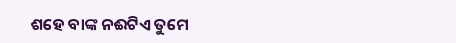ଶହେ ବାଙ୍କ ନଈଟିଏ ତୁମେ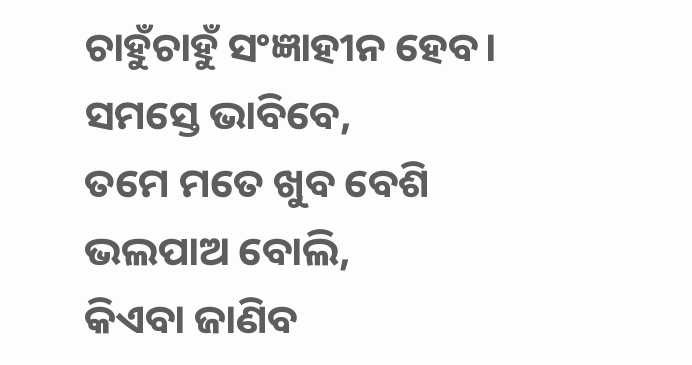ଚାହୁଁଚାହୁଁ ସଂଜ୍ଞାହୀନ ହେବ।
ସମସ୍ତେ ଭାବିବେ,
ତମେ ମତେ ଖୁବ ବେଶି
ଭଲପାଅ ବୋଲି,
କିଏବା ଜାଣିବ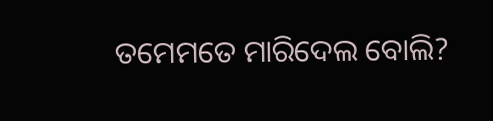ତମେମତେ ମାରିଦେଲ ବୋଲି?